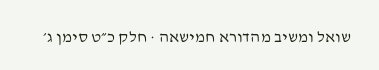שואל ומשיב מהדורא חמישאה · חלק כ״ט סימן ג׳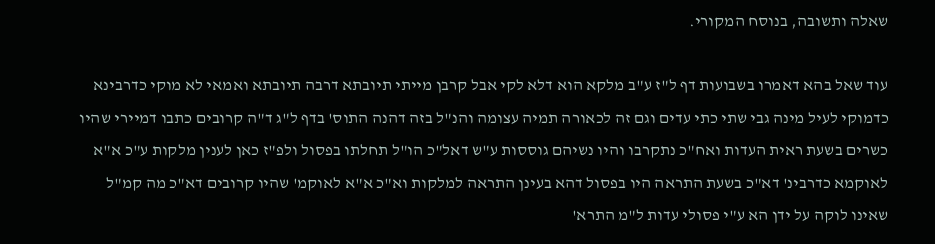שאלה ותשובה, בנוסח המקורי.

עוד שאל בהא דאמרו בשבועות דף ל"ז ע"ב מלקא הוא דלא לקי אבל קרבן מייתי תיובתא דרבה תיובתא ואמאי לא מוקי כדרבינא כדמוקי לעיל מינה גבי שתי כתי עדים וגם זה לכאורה תמיה עצומה והנ"ל בזה דהנה התוס' בדף ל"ג ד"ה קרובים כתבו דמיירי שהיו כשרים בשעת ראית העדות ואח"כ נתקרבו והיו נשיהם גוססות ע"ש דאל"כ הו"ל תחלתו בפסול ולפ"ז כאן לענין מלקות ע"כ א"א לאוקמא כדרבינ' דא"כ בשעת התראה היו בפסול דהא בעינן התראה למלקות וא"כ א"א לאוקמ' שהיו קרובים דא"כ מה קמ"ל שאינו לוקה על ידן הא ע"י פסולי עדות ל"מ התרא'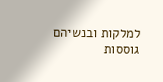למלקות ובנשיהם גוססות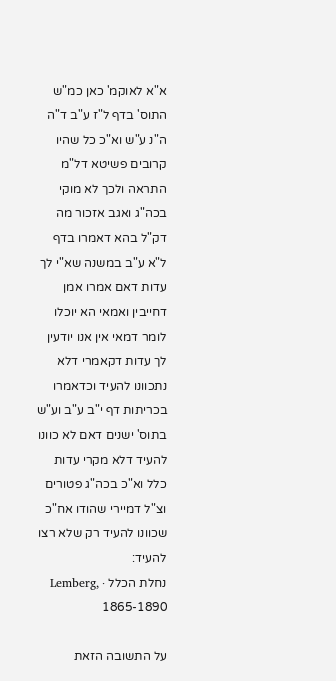א"א לאוקמ' כאן כמ"ש התוס' בדף ל"ז ע"ב ד"ה ה"נ ע"ש וא"כ כל שהיו קרובים פשיטא דל"מ התראה ולכך לא מוקי בכה"ג ואגב אזכור מה דק"ל בהא דאמרו בדף ל"א ע"ב במשנה שא"י לך עדות דאם אמרו אמן דחייבין ואמאי הא יוכלו לומר דמאי אין אנו יודעין לך עדות דקאמרי דלא נתכוונו להעיד וכדאמרו בכריתות דף י"ב ע"ב וע"ש בתוס' ישנים דאם לא כוונו להעיד דלא מקרי עדות כלל וא"כ בכה"ג פטורים וצ"ל דמיירי שהודו אח"כ שכוונו להעיד רק שלא רצו להעיד:
נחלת הכלל · Lemberg, 1865-1890

על התשובה הזאת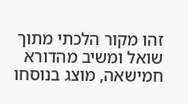זהו מקור הלכתי מתוך שואל ומשיב מהדורא חמישאה, מוצג בנוסחו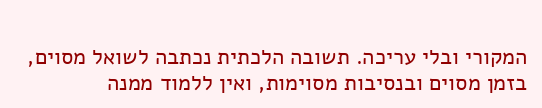המקורי ובלי עריכה. תשובה הלכתית נכתבה לשואל מסוים, בזמן מסוים ובנסיבות מסוימות, ואין ללמוד ממנה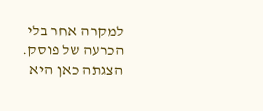למקרה אחר בלי הכרעה של פוסק. הצגתה כאן היא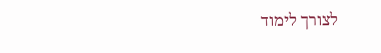לצורך לימוד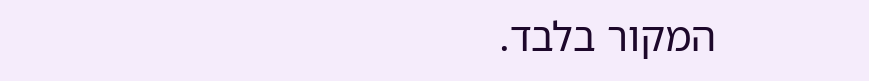המקור בלבד.